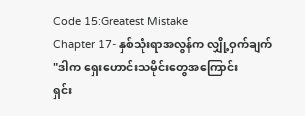Code 15:Greatest Mistake
Chapter 17- နှစ်သုံးရာအလွန်က လျှို့ဝှက်ချက်
"ဒါက ရှေးဟောင်းသမိုင်းတွေအကြောင်း
ရှင်း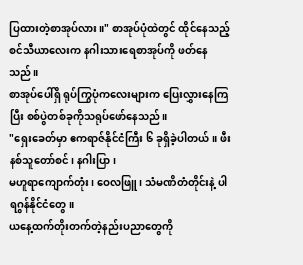ပြထားတဲ့စာအုပ်လား။" စာအုပ်ပုံထဲတွင် ထိုင်နေသည့် စင်သီယာလေးက နဂါးသားရေစာအုပ်ကို ဖတ်နေသည်။
စာအုပ်ပေါ်ရှိ ရုပ်ကြွပုံကလေးများက ပြေးလွှားနေကြပြီး စစ်ပွဲတစ်ခုကိုသရုပ်ဖော်နေသည်။
"ရှေးခေတ်မှာ ဧကရာဇ်နိုင်ငံကြီး ၆ ခုရှိခဲ့ပါတယ်။ ဖီးနစ်သူတော်စင်၊ နဂါးပြာ၊
မဟူရာကျောက်တုံး၊ ဝေလဖြူ၊ သံမဏိတံတိုင်းနဲ့ ပါရဂွန်နိုင်ငံတွေ။
ယနေ့ထက်တိုးတက်တဲ့နည်းပညာတွေကို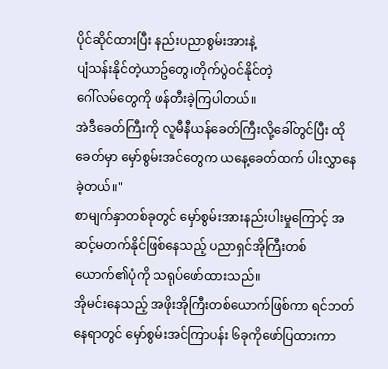ပိုင်ဆိုင်ထားပြီး နည်းပညာစွမ်းအားနဲ့
ပျံသန်းနိုင်တဲ့ယာဥ်တွေ၊တိုက်ပွဲဝင်နိုင်တဲ့
ဂေါ်လမ်တွေကို ဖန်တီးခဲ့ကြပါတယ်။
အဲဒီခေတ်ကြီးကို လူမီနီယန်ခေတ်ကြီးလို့ခေါ်တွင်ပြီး ထိုခေတ်မှာ မှော်စွမ်းအင်တွေက ယနေ့ခေတ်ထက် ပါးလွှာနေခဲ့တယ်။"
စာမျက်နှာတစ်ခုတွင် မှော်စွမ်းအားနည်းပါးမှုကြောင့် အဆင့်မတက်နိုင်ဖြစ်နေသည့် ပညာရှင်အိုကြီးတစ်ယောက်၏ပုံကို သရုပ်ဖော်ထားသည်။
အိုမင်းနေသည့် အဖိုးအိုကြီးတစ်ယောက်ဖြစ်ကာ ရင်ဘတ်နေရာတွင် မှော်စွမ်းအင်ကြာပန်း ၆ခုကိုဖော်ပြထားကာ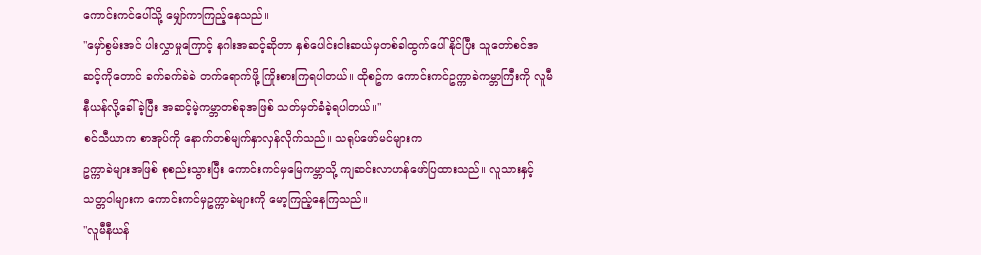ကောင်းကင်ပေါ်သို့ မျှော်ကာကြည့်နေသည်။
"မှော်စွမ်းအင် ပါးလွှာမှုကြောင့် နဂါးအဆင့်ဆိုတာ နှစ်ပေါင်းငါးဆယ်မှတစ်ခါထွက်ပေါ်နိုင်ပြီး သူတော်စင်အဆင့်ကိုတောင် ခက်ခက်ခဲခဲ တက်ရောက်ဖို့ ကြိုးစားကြရပါတယ်။ ထိုစဥ်က ကောင်းကင်ဥက္ကာခဲကမ္ဘာကြီးကို လူမီနီယန်လို့ခေါ်ခဲ့ပြီး အဆင့်မဲ့ကမ္ဘာတစ်ခုအဖြစ် သတ်မှတ်ခံခဲ့ရပါတယ်။"
စင်သီယာက စာအုပ်ကို နောက်တစ်မျက်နှာလှန်လိုက်သည်။ သရုပ်ဖော်မင်များက
ဥက္ကာခဲများအဖြစ် စုစည်းသွားပြီး ကောင်းကင်မှမြေကမ္ဘာသို့ ကျဆင်းလာဟန်ဖော်ပြထားသည်။ လူသားနှင့်သတ္တဝါများက ကောင်းကင်မှဥက္ကာခဲများကို မော့ကြည့်နေကြသည်။
"လူမီနီယန်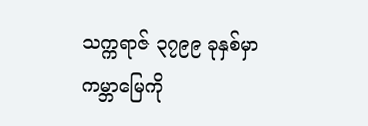သက္ကရာဇ် ၃၇၉၉ ခုနှစ်မှာ
ကမ္ဘာမြေကို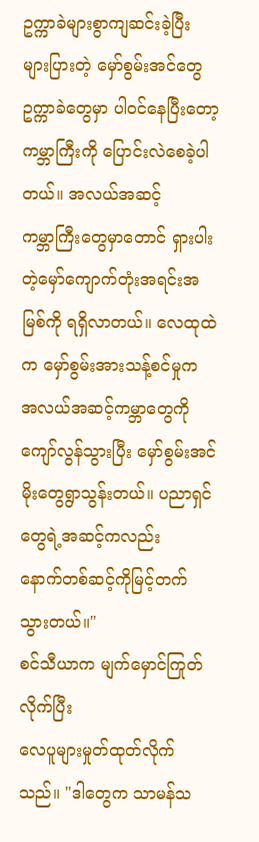ဥက္ကာခဲများစွာကျဆင်းခဲ့ပြီး
များပြားတဲ့ မှော်စွမ်းအင်တွေ ဥက္ကာခဲတွေမှာ ပါဝင်နေပြီးတော့ ကမ္ဘာကြီးကို ပြောင်းလဲစေခဲ့ပါတယ်။ အလယ်အဆင့်
ကမ္ဘာကြီးတွေမှာတောင် ရှားပါးတဲ့မှော်ကျောက်တုံးအရင်းအမြစ်ကို ရရှိလာတယ်။ လေထုထဲက မှော်စွမ်းအားသန့်စင်မှုက အလယ်အဆင့်ကမ္ဘာတွေကိုကျော်လွန်သွားပြီး မှော်စွမ်းအင်မိုးတွေရွာသွန်းတယ်။ ပညာရှင်တွေရဲ့အဆင့်ကလည်း
နောက်တစ်ဆင့်ကိုမြင့်တက်သွားတယ်။"
စင်သီယာက မျက်မှောင်ကြုတ်လိုက်ပြီး
လေပူများမှုတ်ထုတ်လိုက်သည်။ "ဒါတွေက သာမန်သ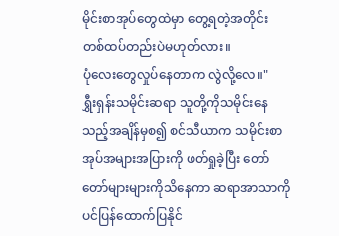မိုင်းစာအုပ်တွေထဲမှာ တွေ့ရတဲ့အတိုင်း တစ်ထပ်တည်းပဲမဟုတ်လား။
ပုံလေးတွေလှုပ်နေတာက လွဲလို့လေ။"
ရွှီးရှန်းသမိုင်းဆရာ သူတို့ကိုသမိုင်းနေသည့်အချိန်မှစ၍ စင်သီယာက သမိုင်းစာအုပ်အများအပြားကို ဖတ်ရှုခဲ့ပြီး တော်တော်များများကိုသိနေကာ ဆရာအာသာကိုပင်ပြန်ထောက်ပြနိုင်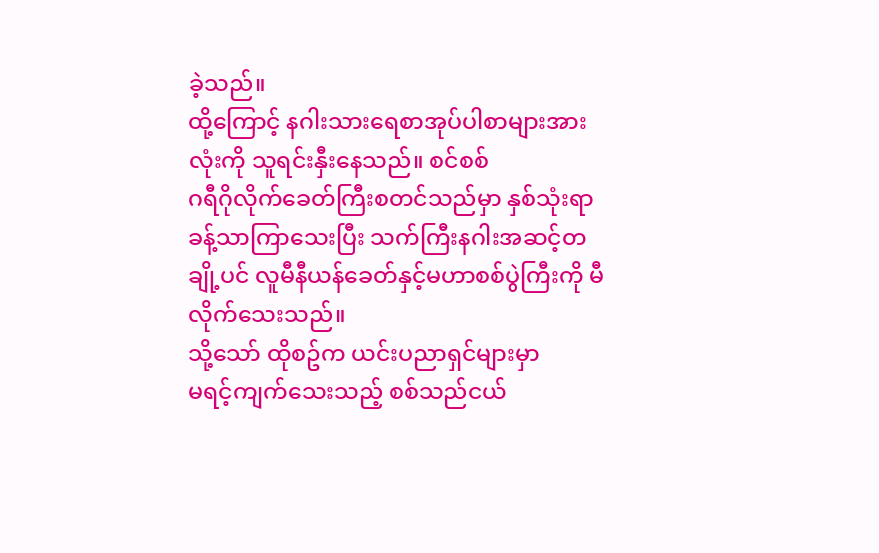ခဲ့သည်။
ထို့ကြောင့် နဂါးသားရေစာအုပ်ပါစာများအားလုံးကို သူရင်းနှီးနေသည်။ စင်စစ်
ဂရီဂိုလိုက်ခေတ်ကြီးစတင်သည်မှာ နှစ်သုံးရာခန့်သာကြာသေးပြီး သက်ကြီးနဂါးအဆင့်တချို့ပင် လူမီနီယန်ခေတ်နှင့်မဟာစစ်ပွဲကြီးကို မီလိုက်သေးသည်။
သို့သော် ထိုစဥ်က ယင်းပညာရှင်များမှာ
မရင့်ကျက်သေးသည့် စစ်သည်ငယ်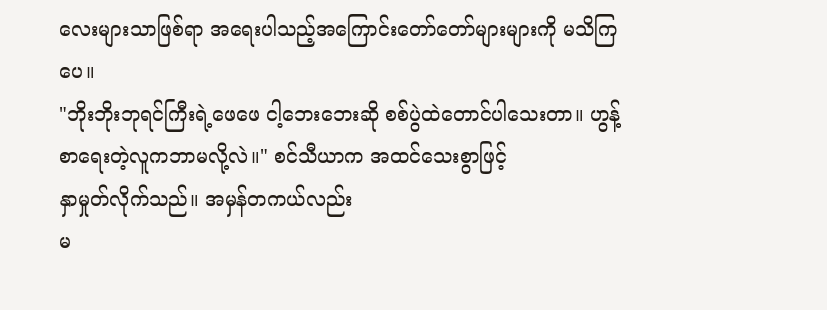လေးများသာဖြစ်ရာ အရေးပါသည့်အကြောင်းတော်တော်များများကို မသိကြပေ။
"ဘိုးဘိုးဘုရင်ကြီးရဲ့ဖေဖေ ငါ့ဘေးဘေးဆို စစ်ပွဲထဲတောင်ပါသေးတာ။ ဟွန့် စာရေးတဲ့လူကဘာမလို့လဲ။" စင်သီယာက အထင်သေးစွာဖြင့်
နှာမှုတ်လိုက်သည်။ အမှန်တကယ်လည်း
မ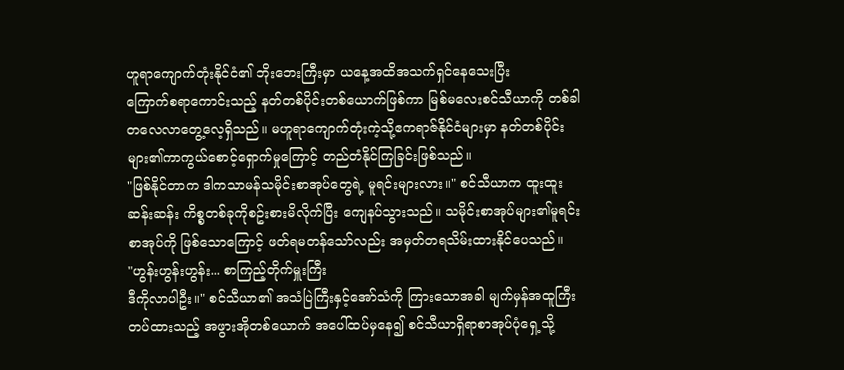ဟူရာကျောက်တုံးနိုင်ငံ၏ ဘိုးဘေးကြီးမှာ ယနေ့အထိအသက်ရှင်နေသေးပြီး
ကြောက်စရာကောင်းသည့် နတ်တစ်ပိုင်းတစ်ယောက်ဖြစ်ကာ မြစ်မလေးစင်သီယာကို တစ်ခါတလေလာတွေ့လေ့ရှိသည်။ မဟူရာကျောက်တုံးကဲ့သို့ဧကရာဇ်နိုင်ငံများမှာ နတ်တစ်ပိုင်းများ၏ကာကွယ်စောင့်ရှောက်မှုကြောင့် တည်တံနိုင်ကြခြင်းဖြစ်သည်။
"ဖြစ်နိုင်တာက ဒါကသာမန်သမိုင်းစာအုပ်တွေရဲ့ မူရင်းများလား။" စင်သီယာက ထူးထူးဆန်းဆန်း ကိစ္စတစ်ခုကိုစဥ်းစားမိလိုက်ပြီး ကျေနပ်သွားသည်။ သမိုင်းစာအုပ်များ၏မူရင်းစာအုပ်ကို ဖြစ်သောကြောင့် ဖတ်ရမတန်သော်လည်း အမှတ်တရသိမ်းထားနိုင်ပေသည်။
"ဟွန်းဟွန်းဟွန်း... စာကြည့်တိုက်မှူးကြီး
ဒီကိုလာပါဦး။" စင်သီယာ၏ အသံပြဲကြီးနှင့်အော်သံကို ကြားသောအခါ မျက်မှန်အထူကြီးတပ်ထားသည့် အဖွားအိုတစ်ယောက် အပေါ်ထပ်မှနေ၍ စင်သီယာရှိရာစာအုပ်ပုံရှေ့သို့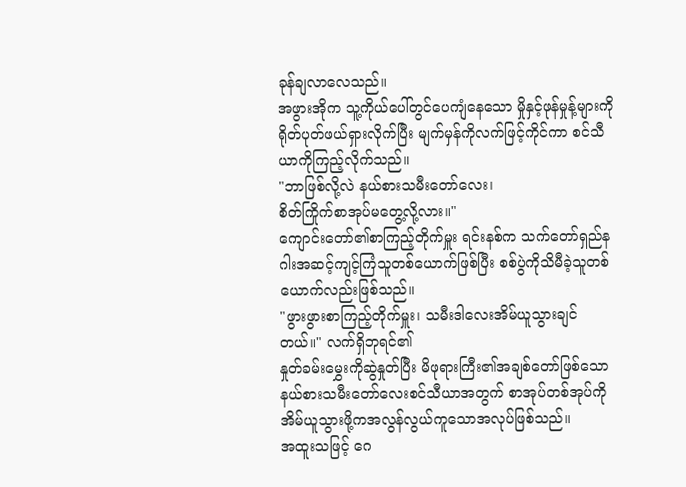ခုန်ချလာလေသည်။
အဖွားအိုက သူ့ကိုယ်ပေါ်တွင်ပေကျံနေသော မှိုနှင့်ဖုန်မှုန့်များကို ရိုတ်ပုတ်ဖယ်ရှားလိုက်ပြီး မျက်မှန်ကိုလက်ဖြင့်ကိုင်ကာ စင်သီယာကိုကြည့်လိုက်သည်။
"ဘာဖြစ်လို့လဲ နယ်စားသမီးတော်လေး၊
စိတ်ကြိုက်စာအုပ်မတွေ့လို့လား။"
ကျောင်းတော်၏စာကြည့်တိုက်မှူး ရင်းနစ်က သက်တော်ရှည်နဂါးအဆင့်ကျင့်ကြံသူတစ်ယောက်ဖြစ်ပြီး စစ်ပွဲကိုသိမီခဲ့သူတစ်ယောက်လည်းဖြစ်သည်။
"ဖွားဖွားစာကြည့်တိုက်မှူး၊ သမီးဒါလေးအိမ်ယူသွားချင်တယ်။" လက်ရှိဘုရင်၏
နှုတ်ခမ်းမွှေးကိုဆွဲနှုတ်ပြီး မိဖုရားကြီး၏အချစ်တော်ဖြစ်သော နယ်စားသမီးတော်လေးစင်သီယာအတွက် စာအုပ်တစ်အုပ်ကို အိမ်ယူသွားဖို့ကအလွန်လွယ်ကူသောအလုပ်ဖြစ်သည်။
အထူးသဖြင့် ဂေ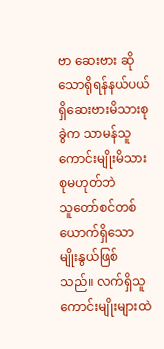ဗာ ဆေးဗား ဆိုသောရိုရန်နယ်ပယ်ရှိဆေးဗားမိသားစုခွဲက သာမန်သူကောင်းမျိုးမိသားစုမဟုတ်ဘဲ
သူတော်စင်တစ်ယောက်ရှိသောမျိုးနွယ်ဖြစ်သည်။ လက်ရှိသူကောင်းမျိုးများထဲ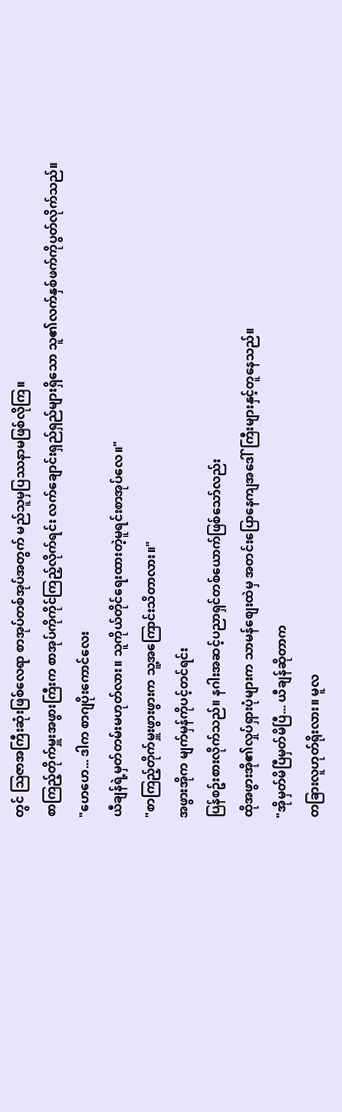တွင် သြဇာအကြီးဆုံးဖြစ်လေရာ စာအုပ်တစ်အုပ်အတွက် မည်သူမှပြဿနာမဖြစ်လိုကြ။
စာကြည့်တိုက်မှူးအဖွားကြီးက စာအုပ်ကိုကိုင်ကြည့်လိုက်ရင်း လက်ချောင်းရှည်ရှည်များရှိသော သူ၏လက်နှစ်ဖက်ကိုပွတ်လိုက်သည်။
"ဟေဟေ... ဒါက စာဂျပိုးကောင်လေး
ယီချန်ရဲ့မှတ်တမ်းမဟုတ်လား။ သူကိုယ်တိုင်ရေးထားတဲ့မူရင်းစာအုပ်လေ။"
"စာကြည့်တိုက်မှူးဖွားဖွားက သူ့အကြောင်းသိတာလား။"
အဖွားအိုက မျက်မှန်ကိုပင့်တင်ရင်း
ပြန်စဥ်းစားလိုက်သည်။ နဂါးအဆင့်ပညာရှင်တစ်ယောက်ဖြစ်သော်လည်း
ထိုအဖွားအို၏လှုပ်ရှားပုံများက သာမန်စျေးထဲမှ အတင်းပြောနေကျအဒေါ်ကြီးများနှင့်တူနေသည်။
"အိုမှတ်မိပြီမှတ်မိပြီ... ယီချန်ဆိုတာက
တခြားလူဟုတ်ရိုးလား။ မူလ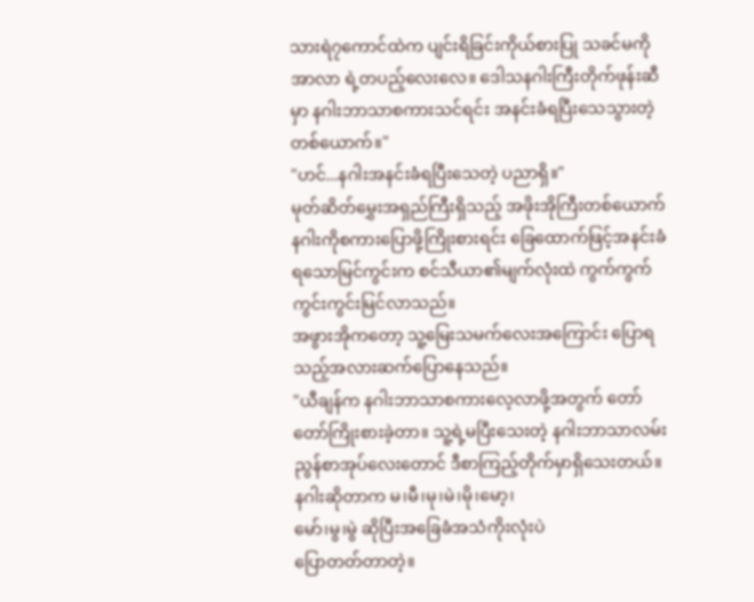သားရဲ၇ကောင်ထဲက ပျင်းရိခြင်းကိုယ်စားပြု သခင်မကိုအာလာ ရဲ့တပည့်လေးလေ။ ဒေါသနဂါးကြီးတိုက်ဖုန်းဆီမှာ နဂါးဘာသာစကားသင်ရင်း အနင်းခံရပြီးသေသွားတဲ့တစ်ယောက်။"
"ဟင်...နဂါးအနင်းခံရပြီးသေတဲ့ ပညာရှိ။"
မုတ်ဆိတ်မွှေးအရှည်ကြီးရှိသည့် အဖိုးအိုကြီးတစ်ယောက် နဂါးကိုစကားပြောဖို့ကြိုးစားရင်း ခြေထောက်ဖြင့်အနင်းခံရသောမြင်ကွင်းက စင်သီယာ၏မျက်လုံးထဲ ကွက်ကွက်ကွင်းကွင်းမြင်လာသည်။
အဖွားအိုကတော့ သူ့မြေးသမက်လေးအကြောင်း ပြောရသည့်အလားဆက်ပြောနေသည်။
"ယီချန်က နဂါးဘာသာစကားလေ့လာဖို့အတွက် တော်တော်ကြိုးစားခဲ့တာ။ သူ့ရဲ့မပြီးသေးတဲ့ နဂါးဘာသာလမ်းညွန်စာအုပ်လေးတောင် ဒီစာကြည့်တိုက်မှာရှိသေးတယ်။ နဂါးဆိုတာက မ၊မီ၊မု၊မဲ၊မို၊မော့၊
မော်၊မွ၊မွဲ ဆိုပြီးအခြေခံအသံကိုးလုံးပဲ
ပြောတတ်တာတဲ့။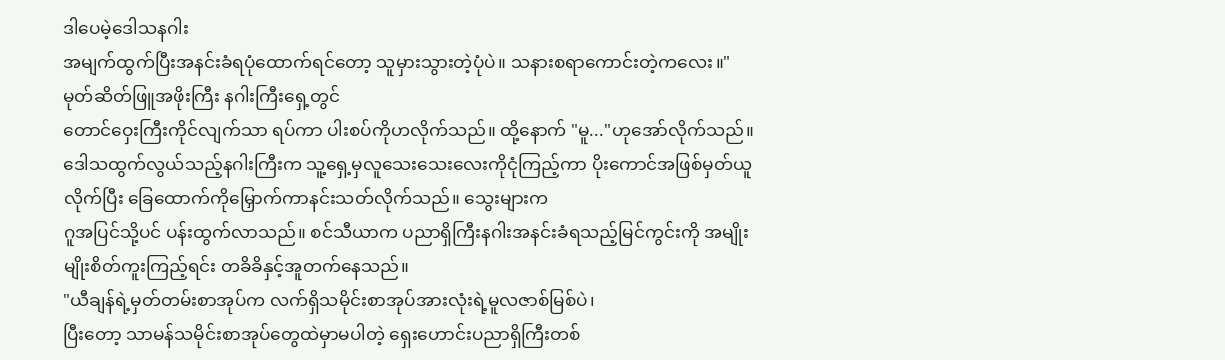ဒါပေမဲ့ဒေါသနဂါး
အမျက်ထွက်ပြီးအနင်းခံရပုံထောက်ရင်တော့ သူမှားသွားတဲ့ပုံပဲ။ သနားစရာကောင်းတဲ့ကလေး။"
မုတ်ဆိတ်ဖြူအဖိုးကြီး နဂါးကြီးရှေ့တွင်
တောင်ဝှေးကြီးကိုင်လျက်သာ ရပ်ကာ ပါးစပ်ကိုဟလိုက်သည်။ ထို့နောက် "မူ..."ဟုအော်လိုက်သည်။ ဒေါသထွက်လွယ်သည့်နဂါးကြီးက သူ့ရှေ့မှလူသေးသေးလေးကိုငုံကြည့်ကာ ပိုးကောင်အဖြစ်မှတ်ယူလိုက်ပြီး ခြေထောက်ကိုမြှောက်ကာနင်းသတ်လိုက်သည်။ သွေးများက
ဂူအပြင်သို့ပင် ပန်းထွက်လာသည်။ စင်သီယာက ပညာရှိကြီးနဂါးအနင်းခံရသည့်မြင်ကွင်းကို အမျိုးမျိုးစိတ်ကူးကြည့်ရင်း တခိခိနှင့်အူတက်နေသည်။
"ယီချန်ရဲ့မှတ်တမ်းစာအုပ်က လက်ရှိသမိုင်းစာအုပ်အားလုံးရဲ့မူလဇာစ်မြစ်ပဲ၊
ပြီးတော့ သာမန်သမိုင်းစာအုပ်တွေထဲမှာမပါတဲ့ ရှေးဟောင်းပညာရှိကြီးတစ်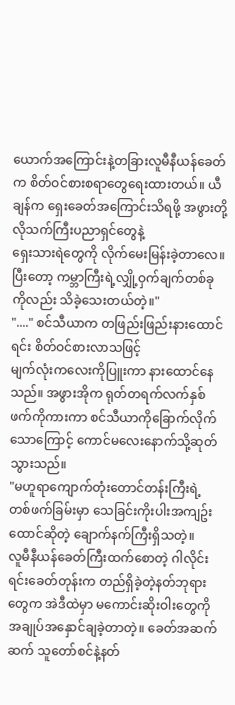ယောက်အကြောင်းနဲ့တခြားလူမီနီယန်ခေတ်က စိတ်ဝင်စားစရာတွေရေးထားတယ်။ ယီချန်က ရှေးခေတ်အကြောင်းသိရဖို့ အဖွားတို့လိုသက်ကြီးပညာရှင်တွေနဲ့
ရှေးသားရဲတွေကို လိုက်မေးမြန်းခဲ့တာလေ။ ပြီးတော့ ကမ္ဘာကြီးရဲ့လျှို့ဝှက်ချက်တစ်ခုကိုလည်း သိခဲ့သေးတယ်တဲ့။"
"...." စင်သီယာက တဖြည်းဖြည်းနားထောင်ရင်း စိတ်ဝင်စားလာသဖြင့်
မျက်လုံးကလေးကိုပြူးကာ နားထောင်နေသည်။ အဖွားအိုက ရုတ်တရက်လက်နှစ်ဖက်ကိုကားကာ စင်သီယာကိုခြောက်လိုက်သောကြောင့် ကောင်မလေးနောက်သို့ဆုတ်သွားသည်။
"မဟူရာကျောက်တုံးတောင်တန်းကြီးရဲ့
တစ်ဖက်ခြမ်းမှာ သေခြင်းကိုးပါးအကျဥ်းထောင်ဆိုတဲ့ ချောက်နက်ကြီးရှိသတဲ့။
လူမီနီယန်ခေတ်ကြီးထက်စောတဲ့ ဂါလိုင်းရင်းခေတ်တုန်းက တည်ရှိခဲ့တဲ့နတ်ဘုရားတွေက အဲဒီထဲမှာ မကောင်းဆိုးဝါးတွေကို အချုပ်အနှောင်ချခဲ့တာတဲ့။ ခေတ်အဆက်ဆက် သူတော်စင်နဲ့နတ်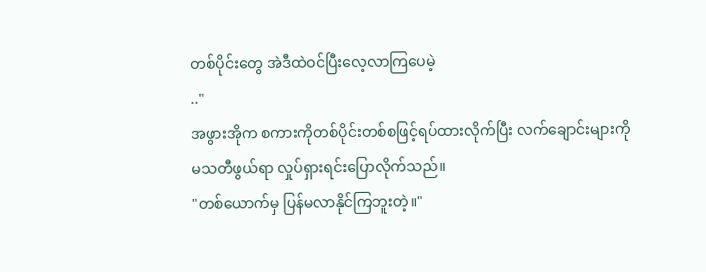တစ်ပိုင်းတွေ အဲဒီထဲဝင်ပြီးလေ့လာကြပေမဲ့
.."
အဖွားအိုက စကားကိုတစ်ပိုင်းတစ်စဖြင့်ရပ်ထားလိုက်ပြီး လက်ချောင်းများကို
မသတီဖွယ်ရာ လှုပ်ရှားရင်းပြောလိုက်သည်။
"တစ်ယောက်မှ ပြန်မလာနိုင်ကြဘူးတဲ့။"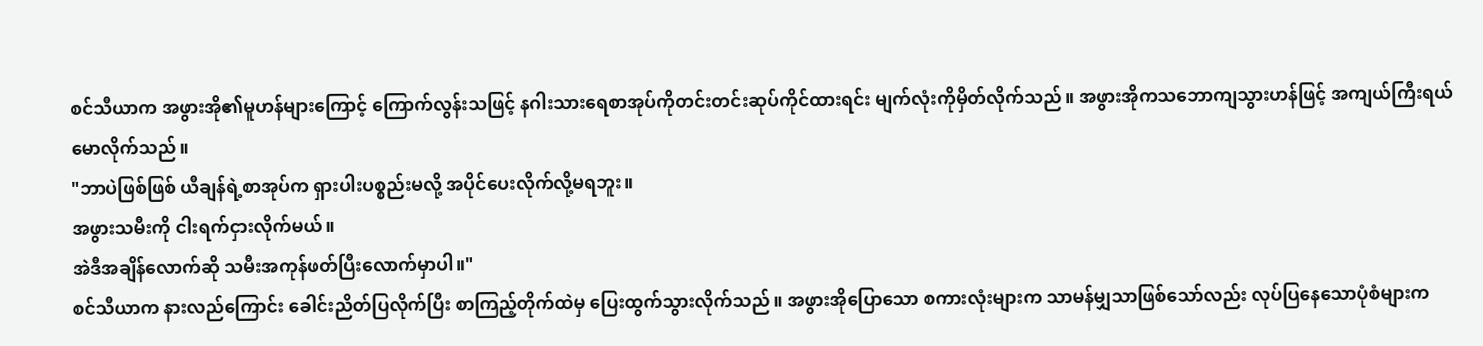စင်သီယာက အဖွားအို၏မူဟန်များကြောင့် ကြောက်လွန်းသဖြင့် နဂါးသားရေစာအုပ်ကိုတင်းတင်းဆုပ်ကိုင်ထားရင်း မျက်လုံးကိုမှိတ်လိုက်သည်။ အဖွားအိုကသဘောကျသွားဟန်ဖြင့် အကျယ်ကြီးရယ်မောလိုက်သည်။
"ဘာပဲဖြစ်ဖြစ် ယီချန်ရဲ့စာအုပ်က ရှားပါးပစ္စည်းမလို့ အပိုင်ပေးလိုက်လို့မရဘူး။
အဖွားသမီးကို ငါးရက်ငှားလိုက်မယ်။
အဲဒီအချိန်လောက်ဆို သမီးအကုန်ဖတ်ပြီးလောက်မှာပါ။"
စင်သီယာက နားလည်ကြောင်း ခေါင်းညိတ်ပြလိုက်ပြီး စာကြည့်တိုက်ထဲမှ ပြေးထွက်သွားလိုက်သည်။ အဖွားအိုပြောသော စကားလုံးများက သာမန်မျှသာဖြစ်သော်လည်း လုပ်ပြနေသောပုံစံများက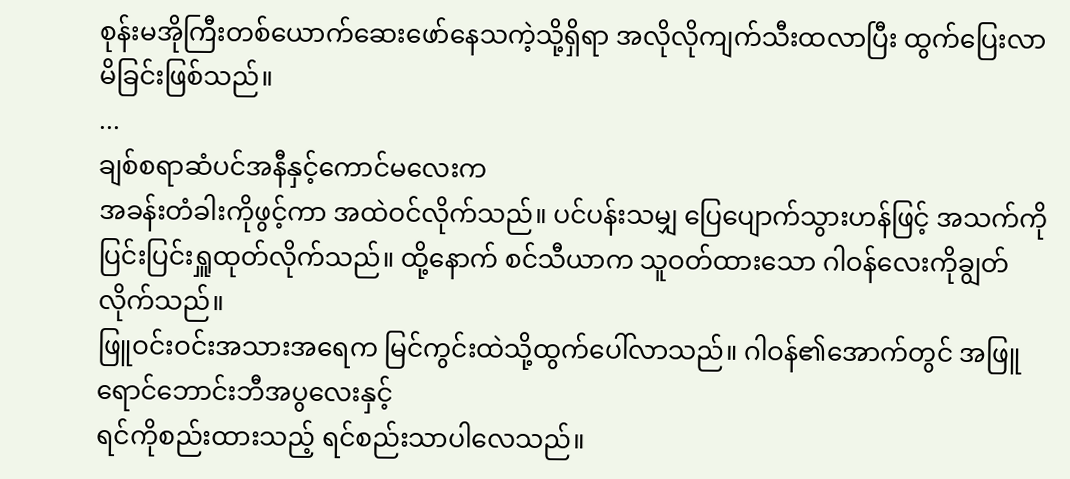စုန်းမအိုကြီးတစ်ယောက်ဆေးဖော်နေသကဲ့သို့ရှိရာ အလိုလိုကျက်သီးထလာပြီး ထွက်ပြေးလာမိခြင်းဖြစ်သည်။
...
ချစ်စရာဆံပင်အနီနှင့်ကောင်မလေးက
အခန်းတံခါးကိုဖွင့်ကာ အထဲဝင်လိုက်သည်။ ပင်ပန်းသမျှ ပြေပျောက်သွားဟန်ဖြင့် အသက်ကိုပြင်းပြင်းရှူထုတ်လိုက်သည်။ ထို့နောက် စင်သီယာက သူဝတ်ထားသော ဂါဝန်လေးကိုချွတ်လိုက်သည်။
ဖြူဝင်းဝင်းအသားအရေက မြင်ကွင်းထဲသို့ထွက်ပေါ်လာသည်။ ဂါဝန်၏အောက်တွင် အဖြူရောင်ဘောင်းဘီအပွလေးနှင့်
ရင်ကိုစည်းထားသည့် ရင်စည်းသာပါလေသည်။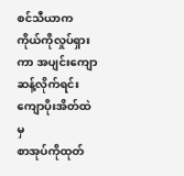စင်သီယာက ကိုယ်ကိုလှုပ်ရှားကာ အပျင်းကျောဆန့်လိုက်ရင်း ကျောပိုးအိတ်ထဲမှ
စာအုပ်ကိုထုတ်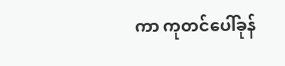ကာ ကုတင်ပေါ်ခုန်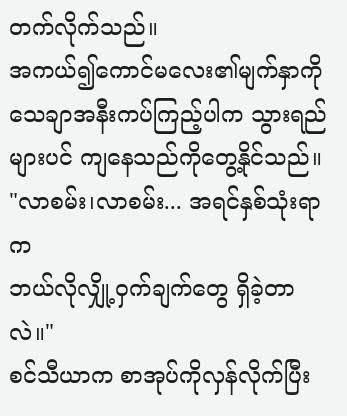တက်လိုက်သည်။
အကယ်၍ကောင်မလေး၏မျက်နှာကို
သေချာအနီးကပ်ကြည့်ပါက သွားရည်များပင် ကျနေသည်ကိုတွေ့နိုင်သည်။
"လာစမ်း၊လာစမ်း... အရင်နှစ်သုံးရာက
ဘယ်လိုလျှို့ဝှက်ချက်တွေ ရှိခဲ့တာလဲ။"
စင်သီယာက စာအုပ်ကိုလှန်လိုက်ပြီး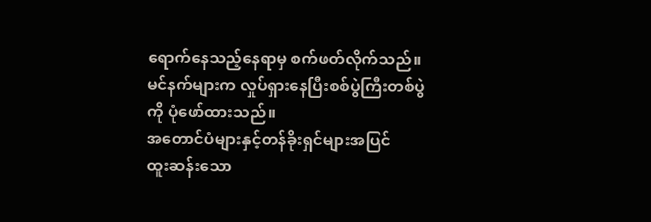ရောက်နေသည့်နေရာမှ စက်ဖတ်လိုက်သည်။ မင်နက်များက လှုပ်ရှားနေပြီးစစ်ပွဲကြီးတစ်ပွဲကို ပုံဖော်ထားသည်။
အတောင်ပံများနှင့်တန်ခိုးရှင်များအပြင်
ထူးဆန်းသော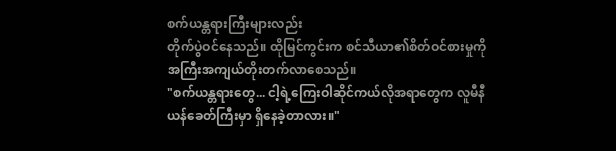စက်ယန္တရားကြီးများလည်း
တိုက်ပွဲဝင်နေသည်။ ထိုမြင်ကွင်းက စင်သီယာ၏စိတ်ဝင်စားမှုကို အကြီးအကျယ်တိုးတက်လာစေသည်။
"စက်ယန္တရားတွေ... ငါ့ရဲ့ကြေးဝါဆိုင်ကယ်လိုအရာတွေက လူမီနီယန်ခေတ်ကြီးမှာ ရှိနေခဲ့တာလား။"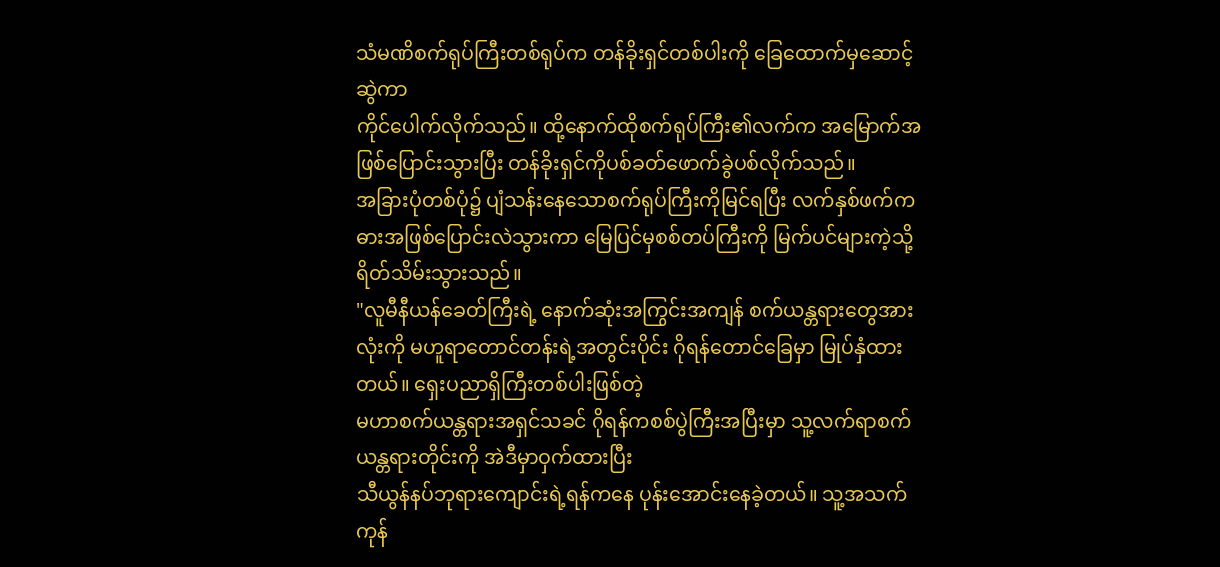သံမဏိစက်ရုပ်ကြီးတစ်ရုပ်က တန်ခိုးရှင်တစ်ပါးကို ခြေထောက်မှဆောင့်ဆွဲကာ
ကိုင်ပေါက်လိုက်သည်။ ထို့နောက်ထိုစက်ရုပ်ကြီး၏လက်က အမြောက်အဖြစ်ပြောင်းသွားပြီး တန်ခိုးရှင်ကိုပစ်ခတ်ဖောက်ခွဲပစ်လိုက်သည်။
အခြားပုံတစ်ပုံ၌ ပျံသန်းနေသောစက်ရုပ်ကြီးကိုမြင်ရပြီး လက်နှစ်ဖက်ကဓားအဖြစ်ပြောင်းလဲသွားကာ မြေပြင်မှစစ်တပ်ကြီးကို မြက်ပင်များကဲ့သို့ရိတ်သိမ်းသွားသည်။
"လူမီနီယန်ခေတ်ကြီးရဲ့ နောက်ဆုံးအကြွင်းအကျန် စက်ယန္တရားတွေအားလုံးကို မဟူရာတောင်တန်းရဲ့အတွင်းပိုင်း ဂိုရန်တောင်ခြေမှာ မြုပ်နှံထားတယ်။ ရှေးပညာရှိကြီးတစ်ပါးဖြစ်တဲ့
မဟာစက်ယန္တရားအရှင်သခင် ဂိုရန်ကစစ်ပွဲကြီးအပြီးမှာ သူ့လက်ရာစက်ယန္တရားတိုင်းကို အဲဒီမှာဝှက်ထားပြီး
သီယွန်နပ်ဘုရားကျောင်းရဲ့ရန်ကနေ ပုန်းအောင်းနေခဲ့တယ်။ သူ့အသက်
ကုန်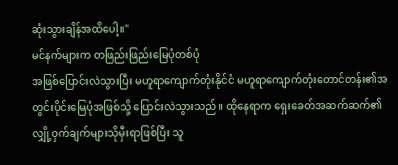ဆုံးသွားချိန်အထိပေါ့။"
မင်နက်များက တဖြည်းဖြည်းမြေပုံတစ်ပုံ
အဖြစ်ပြောင်းလဲသွားပြီး မဟူရာကျောက်တုံးနိုင်ငံ မဟူရာကျောက်တုံးတောင်တန်း၏အတွင်းပိုင်းမြေပုံအဖြစ်သို့ ပြောင်းလဲသွားသည်။ ထိုနေရာက ရှေးခေတ်အဆက်ဆက်၏ လျှို့ဝှက်ချက်များသိုမှီးရာဖြစ်ပြီး သူ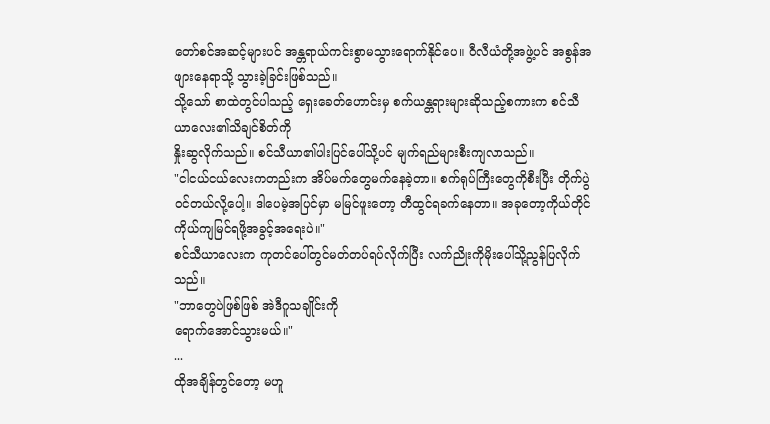တော်စင်အဆင့်များပင် အန္တရာယ်ကင်းစွာမသွားရောက်နိုင်ပေ။ ဝီလီယံတို့အဖွဲ့ပင် အစွန်အဖျားနေရာသို့ သွားခဲ့ခြင်းဖြစ်သည်။
သို့သော် စာထဲတွင်ပါသည့် ရှေးခေတ်ဟောင်းမှ စက်ယန္တရားများဆိုသည့်စကားက စင်သီယာလေး၏သိချင်စိတ်ကို
နှိုးဆွလိုက်သည်။ စင်သီယာ၏ပါးပြင်ပေါ်သို့ပင် မျက်ရည်များစီးကျလာသည်။
"ငါငယ်ငယ်လေးကတည်းက အိပ်မက်တွေမက်နေခဲ့တာ။ စက်ရုပ်ကြီးတွေကိုစီးပြီး တိုက်ပွဲဝင်တယ်လို့ပေါ့။ ဒါပေမဲ့အပြင်မှာ မမြင်ဖူးတော့ တီထွင်ရခက်နေတာ။ အခုတော့ကိုယ်တိုင်ကိုယ်ကျမြင်ရဖို့အခွင့်အရေးပဲ။"
စင်သီယာလေးက ကုတင်ပေါ်တွင်မတ်တပ်ရပ်လိုက်ပြီး လက်ညိုးကိုမိုးပေါ်သို့ညွန်ပြလိုက်သည်။
"ဘာတွေပဲဖြစ်ဖြစ် အဲဒီဂူသချိုင်းကို
ရောက်အောင်သွားမယ်။"
...
ထိုအချိန်တွင်တော့ မဟူ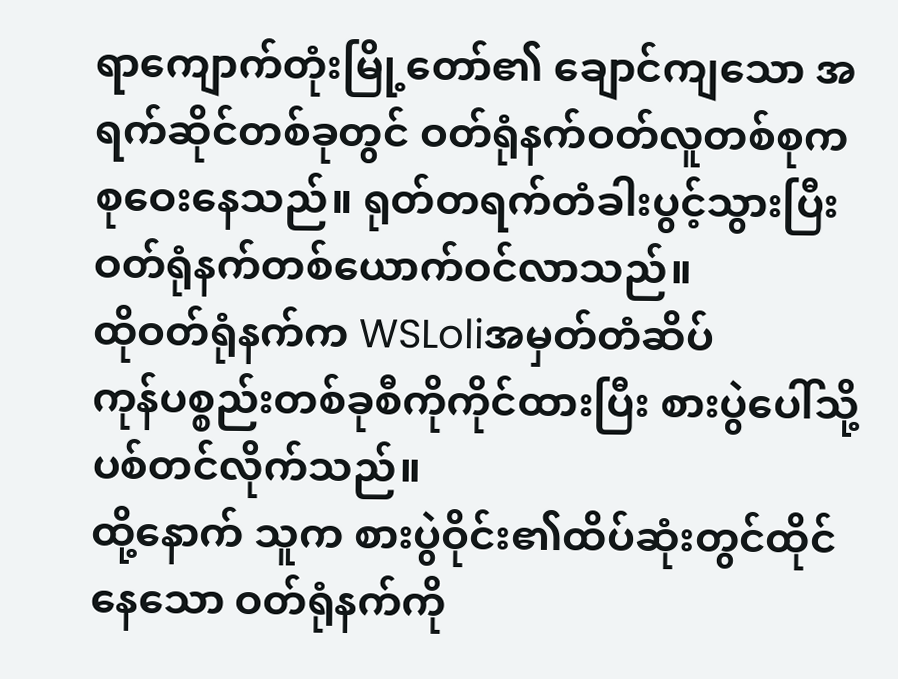ရာကျောက်တုံးမြို့တော်၏ ချောင်ကျသော အရက်ဆိုင်တစ်ခုတွင် ဝတ်ရုံနက်ဝတ်လူတစ်စုက
စုဝေးနေသည်။ ရုတ်တရက်တံခါးပွင့်သွားပြီး ဝတ်ရုံနက်တစ်ယောက်ဝင်လာသည်။
ထိုဝတ်ရုံနက်က WSLoliအမှတ်တံဆိပ်
ကုန်ပစ္စည်းတစ်ခုစီကိုကိုင်ထားပြီး စားပွဲပေါ်သို့ ပစ်တင်လိုက်သည်။
ထို့နောက် သူက စားပွဲဝိုင်း၏ထိပ်ဆုံးတွင်ထိုင်နေသော ဝတ်ရုံနက်ကို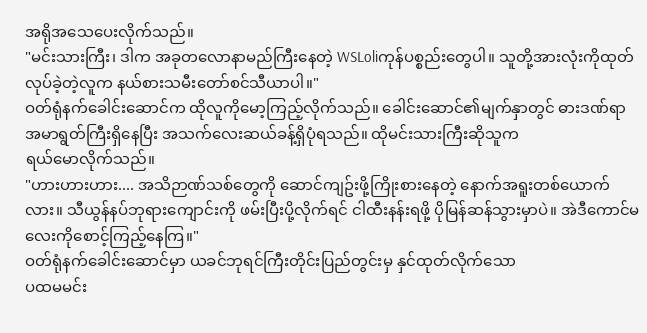အရိုအသေပေးလိုက်သည်။
"မင်းသားကြီး၊ ဒါက အခုတလောနာမည်ကြီးနေတဲ့ WSLoliကုန်ပစ္စည်းတွေပါ။ သူတို့အားလုံးကိုထုတ်လုပ်ခဲ့တဲ့လူက နယ်စားသမီးတော်စင်သီယာပါ။"
ဝတ်ရုံနက်ခေါင်းဆောင်က ထိုလူကိုမော့ကြည့်လိုက်သည်။ ခေါင်းဆောင်၏မျက်နှာတွင် ဓားဒဏ်ရာ
အမာရွတ်ကြီးရှိနေပြီး အသက်လေးဆယ်ခန့်ရှိပုံရသည်။ ထိုမင်းသားကြီးဆိုသူက
ရယ်မောလိုက်သည်။
"ဟားဟားဟား.... အသိဉာဏ်သစ်တွေကို ဆောင်ကျဥ်းဖို့ကြိုးစားနေတဲ့ နောက်အရူးတစ်ယောက်လား။ သီယွန်နပ်ဘုရားကျောင်းကို ဖမ်းပြီးပို့လိုက်ရင် ငါထီးနန်းရဖို့ ပိုမြန်ဆန်သွားမှာပဲ။ အဲဒီကောင်မလေးကိုစောင့်ကြည့်နေကြ။"
ဝတ်ရုံနက်ခေါင်းဆောင်မှာ ယခင်ဘုရင်ကြီးတိုင်းပြည်တွင်းမှ နှင်ထုတ်လိုက်သော
ပထမမင်း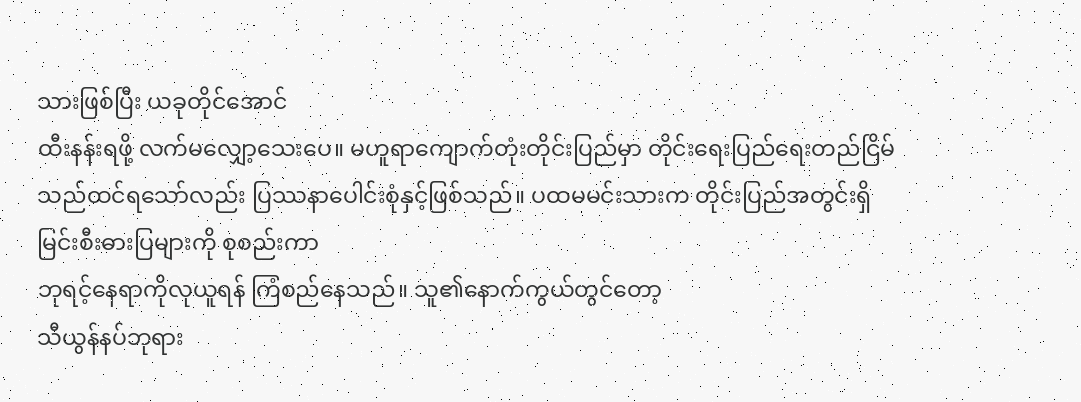သားဖြစ်ပြီး ယခုတိုင်အောင်
ထီးနန်းရဖို့ လက်မလျှော့သေးပေ။ မဟူရာကျောက်တုံးတိုင်းပြည်မှာ တိုင်းရေးပြည်ရေးတည်ငြိမ်သည်ထင်ရသော်လည်း ပြဿနာပေါင်းစုံနှင့်ဖြစ်သည်။ ပထမမင်းသားက တိုင်းပြည်အတွင်းရှိမြင်းစီးဓားပြများကို စုစည်းကာ
ဘုရင့်နေရာကိုလုယူရန် ကြံစည်နေသည်။ သူ၏နောက်ကွယ်တွင်တော့
သီယွန်နပ်ဘုရား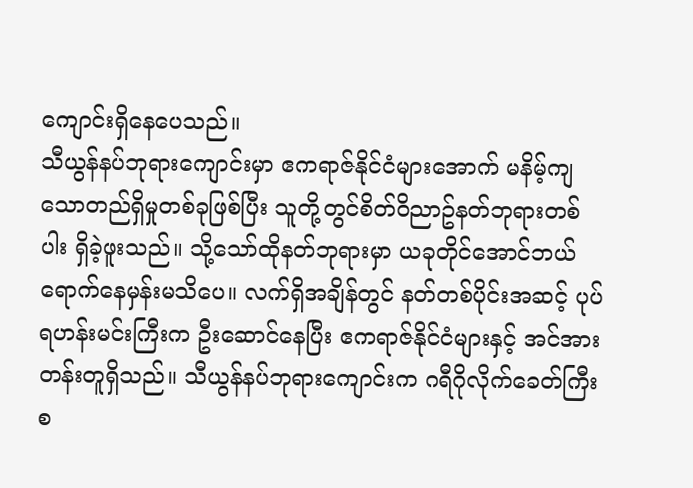ကျောင်းရှိနေပေသည်။
သီယွန်နပ်ဘုရားကျောင်းမှာ ဧကရာဇ်နိုင်ငံများအောက် မနိမ့်ကျသောတည်ရှိမှုတစ်ခုဖြစ်ပြီး သူတို့တွင်စိတ်ဝိညာဥ်နတ်ဘုရားတစ်ပါး ရှိခဲ့ဖူးသည်။ သို့သော်ထိုနတ်ဘုရားမှာ ယခုတိုင်အောင်ဘယ်ရောက်နေမှန်းမသိပေ။ လက်ရှိအချိန်တွင် နတ်တစ်ပိုင်းအဆင့် ပုပ်ရဟန်းမင်းကြီးက ဦးဆောင်နေပြီး ဧကရာဇ်နိုင်ငံများနှင့် အင်အားတန်းတူရှိသည်။ သီယွန်နပ်ဘုရားကျောင်းက ဂရီဂိုလိုက်ခေတ်ကြီးစ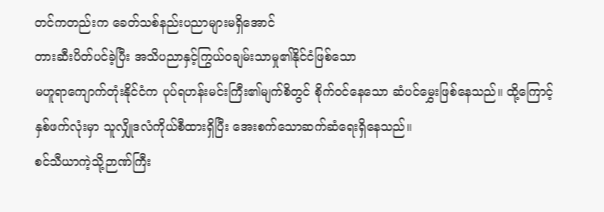တင်ကတည်းက ခေတ်သစ်နည်းပညာများမရှိအောင်
တားဆီးပိတ်ပင်ခဲ့ပြီး အသိပညာနှင့်ကြွယ်ဝချမ်းသာမှု၏နိုင်ငံဖြစ်သော
မဟူရာကျောက်တုံးနိုင်ငံက ပုပ်ရဟန်းမင်းကြီး၏မျက်စိတွင် စိုက်ဝင်နေသော ဆံပင်မွှေးဖြစ်နေသည်။ ထို့ကြောင့်
နှစ်ဖက်လုံးမှာ သူလျှိုဒလံကိုယ်စီထားရှိပြီး အေးစက်သောဆက်ဆံရေးရှိနေသည်။
စင်သီယာကဲ့သို့ဉာဏ်ကြီး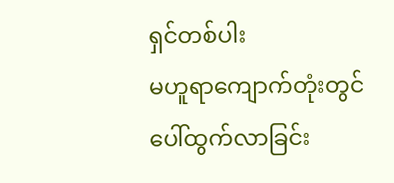ရှင်တစ်ပါး
မဟူရာကျောက်တုံးတွင် ပေါ်ထွက်လာခြင်း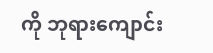ကို ဘုရားကျောင်း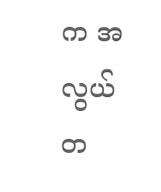က အလွယ်တ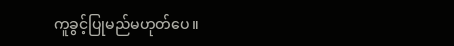ကူခွင့်ပြုမည်မဟုတ်ပေ။